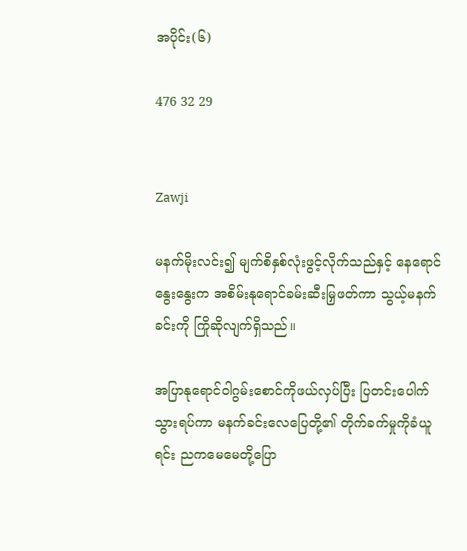အပိုင်း(၆)

476 32 29


Zawji

မနက်မိုးလင်း၍ မျက်စိနှစ်လုံးဖွင့်လိုက်သည်နှင့် နေရောင်နွေးနွေးက အစိမ်းနုရောင်ခမ်းဆီးမြှဖတ်ကာ သွယ့်မနက်ခင်းကို ကြိုဆိုလျက်ရှိသည်။

အပြာနုရောင်ဝါဂွမ်းစောင်ကိုဖယ်လှပ်ပြီး ပြတင်းပေါက်သွားရပ်ကာ မနက်ခင်းလေပြေတို့၏ တိုက်ခက်မှုကိုခံယူရင်း ညကမေမေတို့ပြော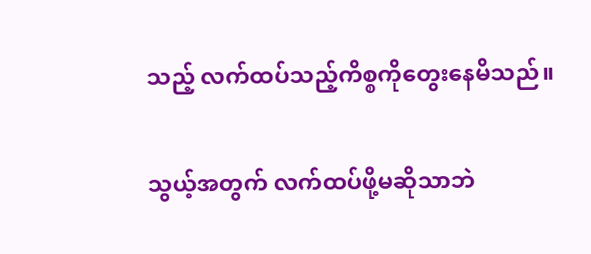သည့် လက်ထပ်သည့်ကိစ္စကိုတွေးနေမိသည်။

သွယ့်အတွက် လက်ထပ်ဖို့မဆိုသာဘဲ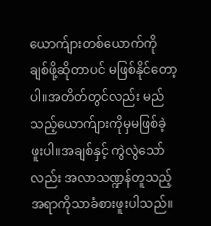ယောက်ျားတစ်ယောက်ကို ချစ်ဖို့ဆိုတာပင် မဖြစ်နိုင်တော့ပါ။အတိတ်တွင်လည်း မည်သည့်ယောက်ျားကိုမှမဖြစ်ခဲ့ဖူးပါ။အချစ်နှင့် ကွဲလွဲသော်လည်း အလာသဏ္ဍန်တူသည့်အရာကိုသာခံစားဖူးပါသည်။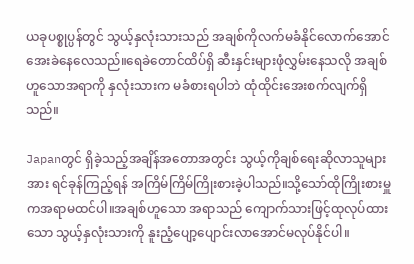ယခုပစ္စုပ္ပန်တွင် သွယ့်နှလုံးသားသည် အချစ်ကိုလက်မခံနိုင်လောက်အောင်အေးခဲနေလေသည်။ရေခဲတောင်ထိပ်ရှိ ဆီးနှင်းများဖုံလွှမ်းနေသလို အချစ်ဟူသောအရာကို နှလုံးသားက မခံစားရပါဘဲ ထုံထိုင်းအေးစက်လျက်ရှိသည်။

Japanတွင် ရှိခဲ့သည့်အချိန်အတောအတွင်း သွယ့်ကိုချစ်ရေးဆိုလာသူများအား ရင်ခုန်ကြည့်ရန် အကြိမ်ကြိမ်ကြိုးစားခဲ့ပါသည်။သို့သော်ထိုကြိုးစားမှူကအရာမထင်ပါ။အချစ်ဟူသော အရာသည် ကျောက်သားဖြင့်ထုလုပ်ထားသော သွယ့်နှလုံးသားကို နူးညံ့ပျော့ပျောင်းလာအောင်မလုပ်နိုင်ပါ။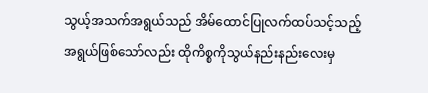သွယ့်အသက်အရွယ်သည် အိမ်ထောင်ပြုလက်ထပ်သင့်သည့်အရွယ်ဖြစ်သော်လည်း ထိုကိစ္စကိုသွယ်နည်းနည်းလေးမှ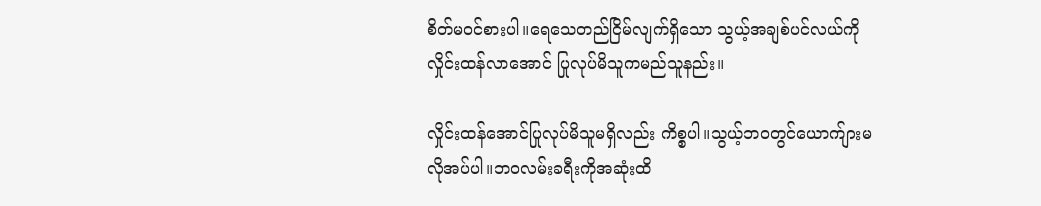စိတ်မဝင်စားပါ။ရေသေတည်ငြိမ်လျက်ရှိသော သွယ့်အချစ်ပင်လယ်ကို လှိုင်းထန်လာအောင် ပြုလုပ်မိသူကမည်သူနည်း။

လှိုင်းထန်အောင်ပြုလုပ်မိသူမရှိလည်း ကိစ္စပါ။သွယ့်ဘဝတွင်ယောက်ျားမလိုအပ်ပါ။ဘဝလမ်းခရီးကိုအဆုံးထိ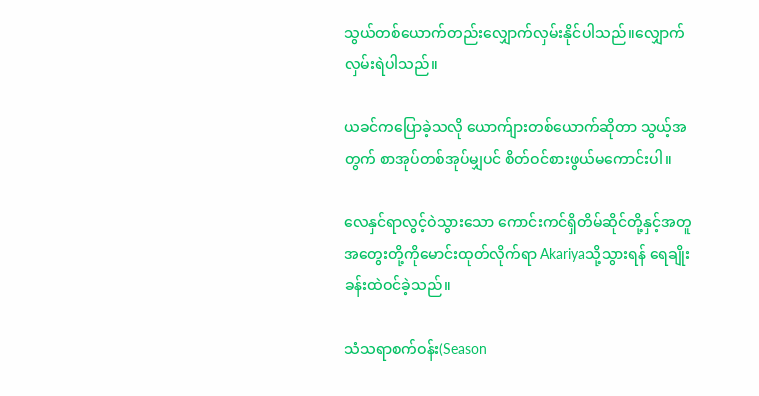သွယ်တစ်ယောက်တည်းလျှောက်လှမ်းနိုင်ပါသည်။လျှောက်လှမ်းရဲပါသည်။

ယခင်ကပြောခဲ့သလို ယောက်ျားတစ်ယောက်ဆိုတာ သွယ့်အတွက် စာအုပ်တစ်အုပ်မျှပင် စိတ်ဝင်စားဖွယ်မကောင်းပါ။

လေနှင်ရာလွင့်ဝဲသွားသော ကောင်းကင်ရှိတိမ်ဆိုင်တို့နှင့်အတူ အတွေးတို့ကိုမောင်းထုတ်လိုက်ရာ Akariyaသို့သွားရန် ရေချိုးခန်းထဲဝင်ခဲ့သည်။

သံသရာစက်ဝန်း(Season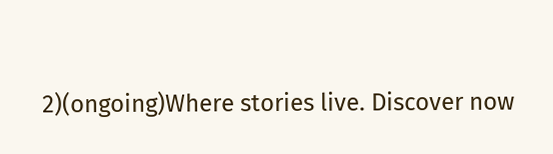2)(ongoing)Where stories live. Discover now